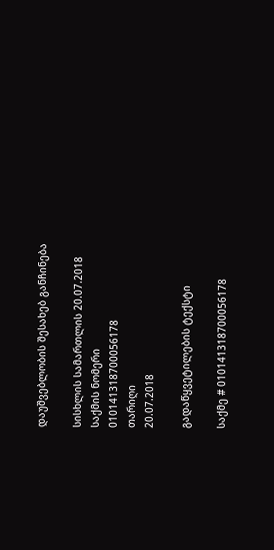დაუშვებლობის შესახებ განჩინება

სისხლის სამართლის 20.07.2018
საქმის ნომერი
010141318700056178
თარიღი
20.07.2018

გადაწყვეტილების ტექსტი

საქმე # 010141318700056178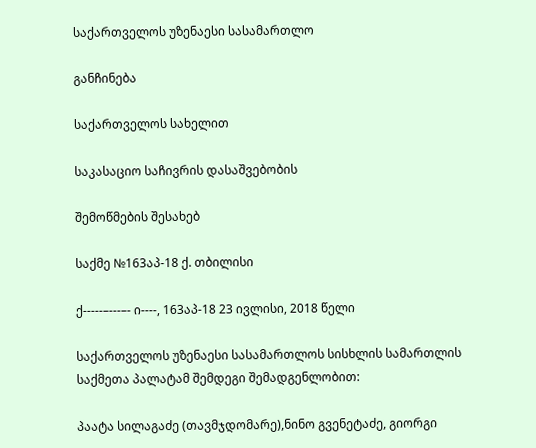საქართველოს უზენაესი სასამართლო

განჩინება

საქართველოს სახელით

საკასაციო საჩივრის დასაშვებობის

შემოწმების შესახებ

საქმე №163აპ-18 ქ. თბილისი

ქ-----–---–- ი----, 163აპ-18 23 ივლისი, 2018 წელი

საქართველოს უზენაესი სასამართლოს სისხლის სამართლის საქმეთა პალატამ შემდეგი შემადგენლობით:

პაატა სილაგაძე (თავმჯდომარე),ნინო გვენეტაძე, გიორგი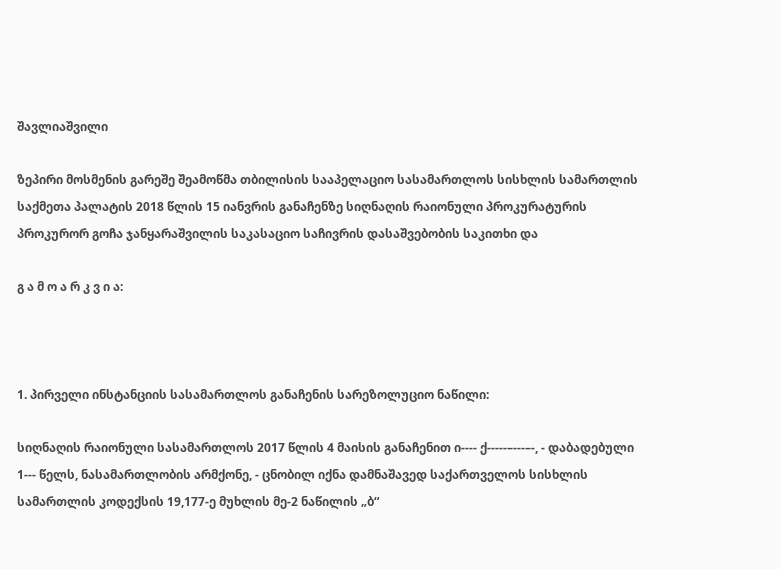შავლიაშვილი

ზეპირი მოსმენის გარეშე შეამოწმა თბილისის სააპელაციო სასამართლოს სისხლის სამართლის საქმეთა პალატის 2018 წლის 15 იანვრის განაჩენზე სიღნაღის რაიონული პროკურატურის პროკურორ გოჩა ჯანყარაშვილის საკასაციო საჩივრის დასაშვებობის საკითხი და

გ ა მ ო ა რ კ ვ ი ა:



1. პირველი ინსტანციის სასამართლოს განაჩენის სარეზოლუციო ნაწილი:

სიღნაღის რაიონული სასამართლოს 2017 წლის 4 მაისის განაჩენით ი---- ქ-----–---–-, - დაბადებული 1--- წელს, ნასამართლობის არმქონე, - ცნობილ იქნა დამნაშავედ საქართველოს სისხლის სამართლის კოდექსის 19,177-ე მუხლის მე-2 ნაწილის „ბ“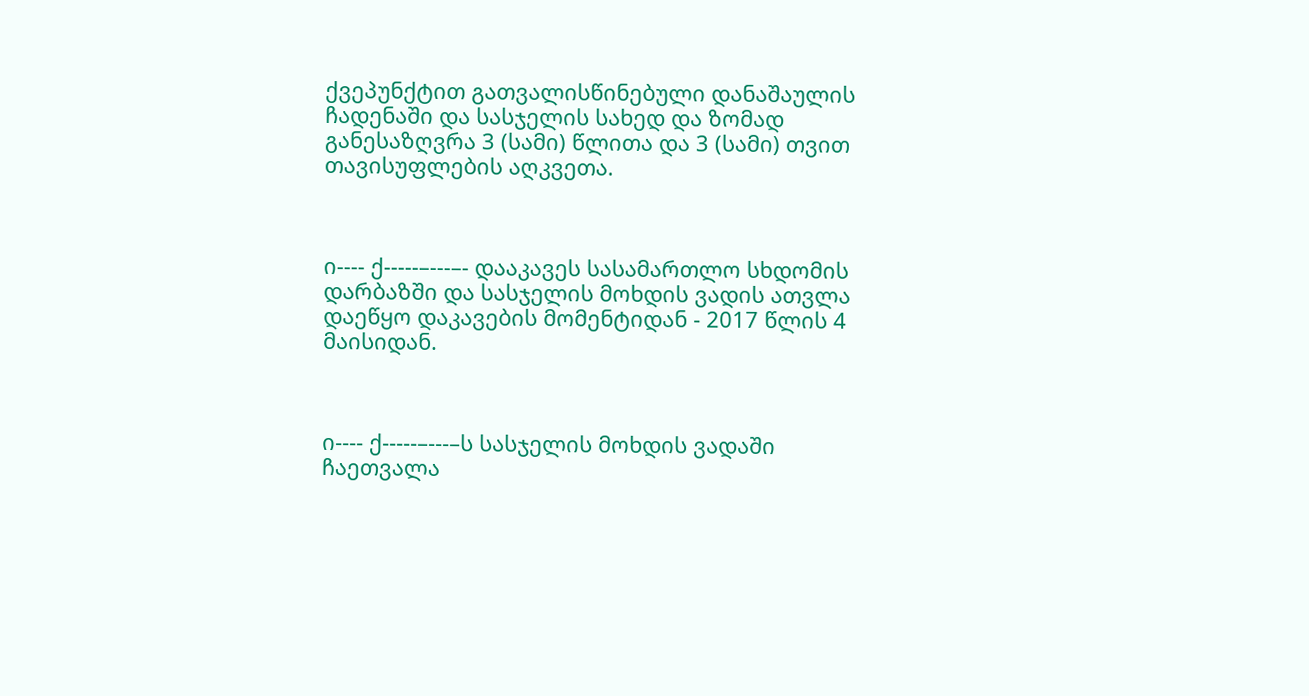ქვეპუნქტით გათვალისწინებული დანაშაულის ჩადენაში და სასჯელის სახედ და ზომად განესაზღვრა 3 (სამი) წლითა და 3 (სამი) თვით თავისუფლების აღკვეთა.



ი---- ქ-----–---–- დააკავეს სასამართლო სხდომის დარბაზში და სასჯელის მოხდის ვადის ათვლა დაეწყო დაკავების მომენტიდან - 2017 წლის 4 მაისიდან.



ი---- ქ-----–---–ს სასჯელის მოხდის ვადაში ჩაეთვალა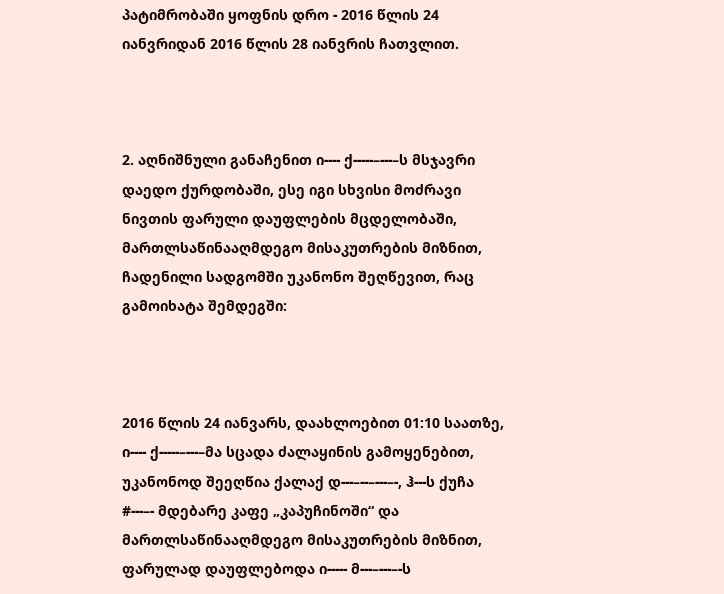პატიმრობაში ყოფნის დრო - 2016 წლის 24 იანვრიდან 2016 წლის 28 იანვრის ჩათვლით.



2. აღნიშნული განაჩენით ი---- ქ-----–---–ს მსჯავრი დაედო ქურდობაში, ესე იგი სხვისი მოძრავი ნივთის ფარული დაუფლების მცდელობაში, მართლსაწინააღმდეგო მისაკუთრების მიზნით, ჩადენილი სადგომში უკანონო შეღწევით, რაც გამოიხატა შემდეგში:



2016 წლის 24 იანვარს, დაახლოებით 01:10 საათზე, ი---- ქ-----–---–მა სცადა ძალაყინის გამოყენებით, უკანონოდ შეეღწია ქალაქ დ---–--–---–-, ჰ---ს ქუჩა #---–- მდებარე კაფე „კაპუჩინოში“ და მართლსაწინააღმდეგო მისაკუთრების მიზნით, ფარულად დაუფლებოდა ი----- მ---–---–-ს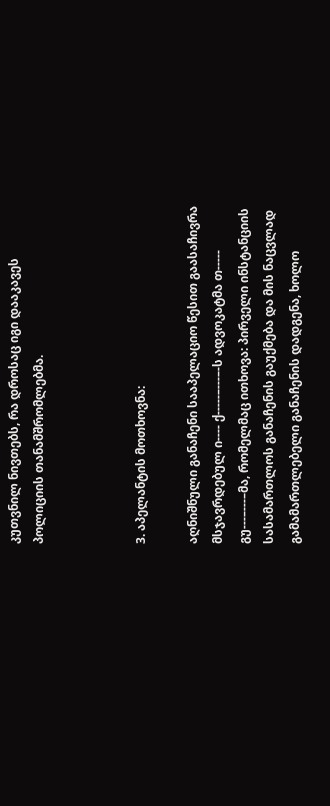კუთვნილ ნივთებს, რა დროსაც იგი დააკავეს პოლიციის თანამშრომლებმა.



3. აპელანტის მოთხოვნა:

აღნიშნული განაჩენი სააპელაციო წესით გაასაჩივრა მსჯავრდებულ ი---- ქ-----–---–-ს ადვოკატმა თ----- გუ---–---–მა, რომელმაც ითხოვა: პირველი ინსტანციის სასამართლოს განაჩენის გაუქმება და მის ნაცვლად გამამართლებელი განაჩენის დადგენა, ხოლო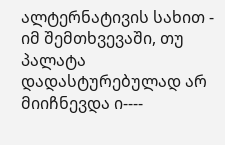ალტერნატივის სახით - იმ შემთხვევაში, თუ პალატა დადასტურებულად არ მიიჩნევდა ი----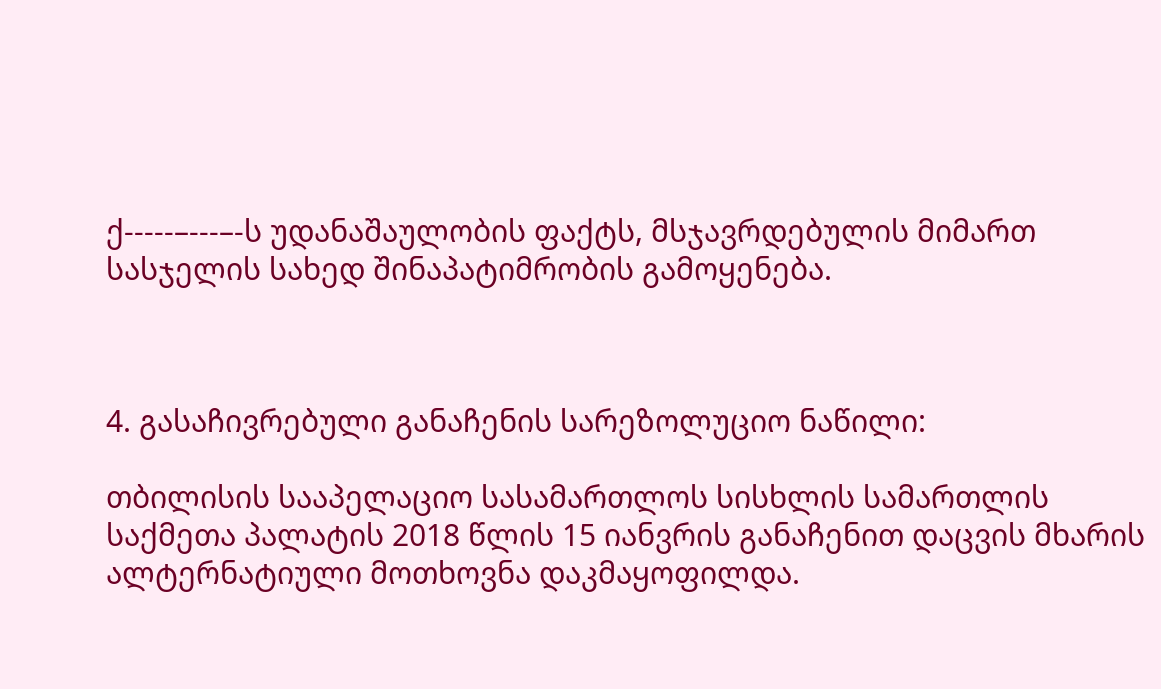ქ-----–---–-ს უდანაშაულობის ფაქტს, მსჯავრდებულის მიმართ სასჯელის სახედ შინაპატიმრობის გამოყენება.



4. გასაჩივრებული განაჩენის სარეზოლუციო ნაწილი:

თბილისის სააპელაციო სასამართლოს სისხლის სამართლის საქმეთა პალატის 2018 წლის 15 იანვრის განაჩენით დაცვის მხარის ალტერნატიული მოთხოვნა დაკმაყოფილდა.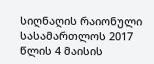სიღნაღის რაიონული სასამართლოს 2017 წლის 4 მაისის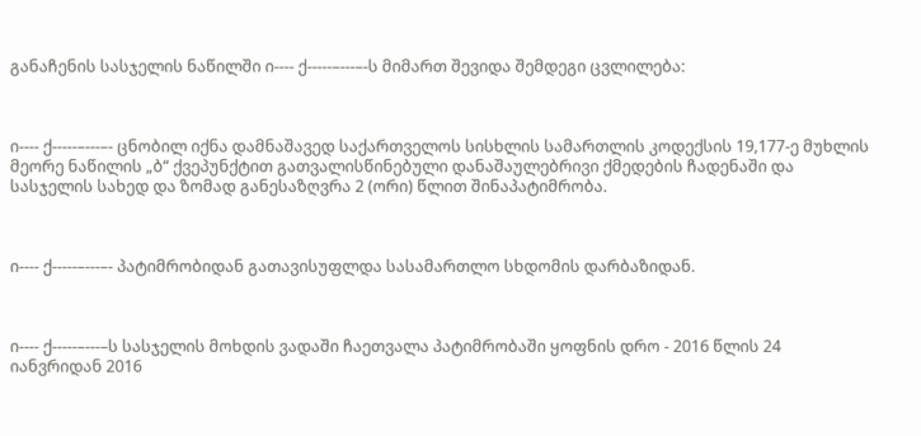განაჩენის სასჯელის ნაწილში ი---- ქ-----–---–-ს მიმართ შევიდა შემდეგი ცვლილება:



ი---- ქ-----–---–- ცნობილ იქნა დამნაშავედ საქართველოს სისხლის სამართლის კოდექსის 19,177-ე მუხლის მეორე ნაწილის „ბ“ ქვეპუნქტით გათვალისწინებული დანაშაულებრივი ქმედების ჩადენაში და სასჯელის სახედ და ზომად განესაზღვრა 2 (ორი) წლით შინაპატიმრობა.



ი---- ქ-----–---–- პატიმრობიდან გათავისუფლდა სასამართლო სხდომის დარბაზიდან.



ი---- ქ-----–---–ს სასჯელის მოხდის ვადაში ჩაეთვალა პატიმრობაში ყოფნის დრო - 2016 წლის 24 იანვრიდან 2016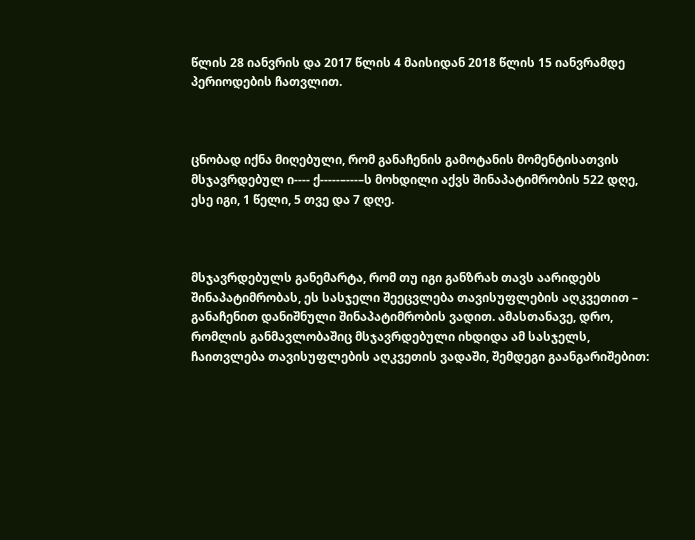წლის 28 იანვრის და 2017 წლის 4 მაისიდან 2018 წლის 15 იანვრამდე პერიოდების ჩათვლით.



ცნობად იქნა მიღებული, რომ განაჩენის გამოტანის მომენტისათვის მსჯავრდებულ ი---- ქ-----–---–ს მოხდილი აქვს შინაპატიმრობის 522 დღე, ესე იგი, 1 წელი, 5 თვე და 7 დღე.



მსჯავრდებულს განემარტა, რომ თუ იგი განზრახ თავს აარიდებს შინაპატიმრობას, ეს სასჯელი შეეცვლება თავისუფლების აღკვეთით – განაჩენით დანიშნული შინაპატიმრობის ვადით. ამასთანავე, დრო, რომლის განმავლობაშიც მსჯავრდებული იხდიდა ამ სასჯელს, ჩაითვლება თავისუფლების აღკვეთის ვადაში, შემდეგი გაანგარიშებით: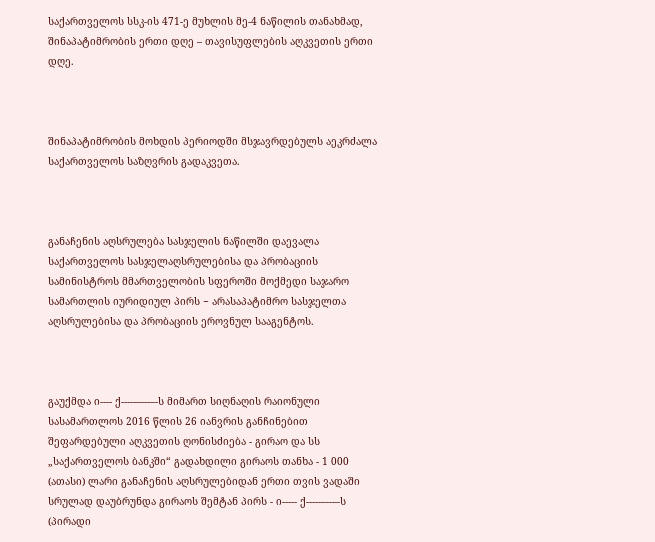საქართველოს სსკ-ის 471-ე მუხლის მე-4 ნაწილის თანახმად, შინაპატიმრობის ერთი დღე – თავისუფლების აღკვეთის ერთი დღე.



შინაპატიმრობის მოხდის პერიოდში მსჯავრდებულს აეკრძალა საქართველოს საზღვრის გადაკვეთა.



განაჩენის აღსრულება სასჯელის ნაწილში დაევალა საქართველოს სასჯელაღსრულებისა და პრობაციის სამინისტროს მმართველობის სფეროში მოქმედი საჯარო სამართლის იურიდიულ პირს − არასაპატიმრო სასჯელთა აღსრულებისა და პრობაციის ეროვნულ სააგენტოს.



გაუქმდა ი---- ქ-----–---–-ს მიმართ სიღნაღის რაიონული სასამართლოს 2016 წლის 26 იანვრის განჩინებით შეფარდებული აღკვეთის ღონისძიება - გირაო და სს „საქართველოს ბანკში“ გადახდილი გირაოს თანხა - 1 000 (ათასი) ლარი განაჩენის აღსრულებიდან ერთი თვის ვადაში სრულად დაუბრუნდა გირაოს შემტან პირს - ი----- ქ-----–---–ს (პირადი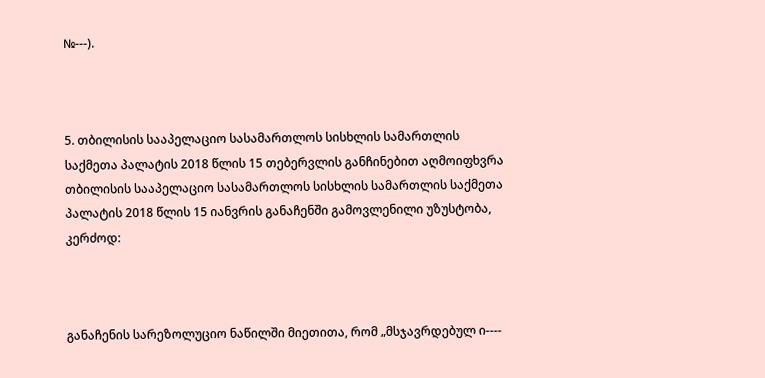№---).



5. თბილისის სააპელაციო სასამართლოს სისხლის სამართლის საქმეთა პალატის 2018 წლის 15 თებერვლის განჩინებით აღმოიფხვრა თბილისის სააპელაციო სასამართლოს სისხლის სამართლის საქმეთა პალატის 2018 წლის 15 იანვრის განაჩენში გამოვლენილი უზუსტობა, კერძოდ:



განაჩენის სარეზოლუციო ნაწილში მიეთითა, რომ „მსჯავრდებულ ი----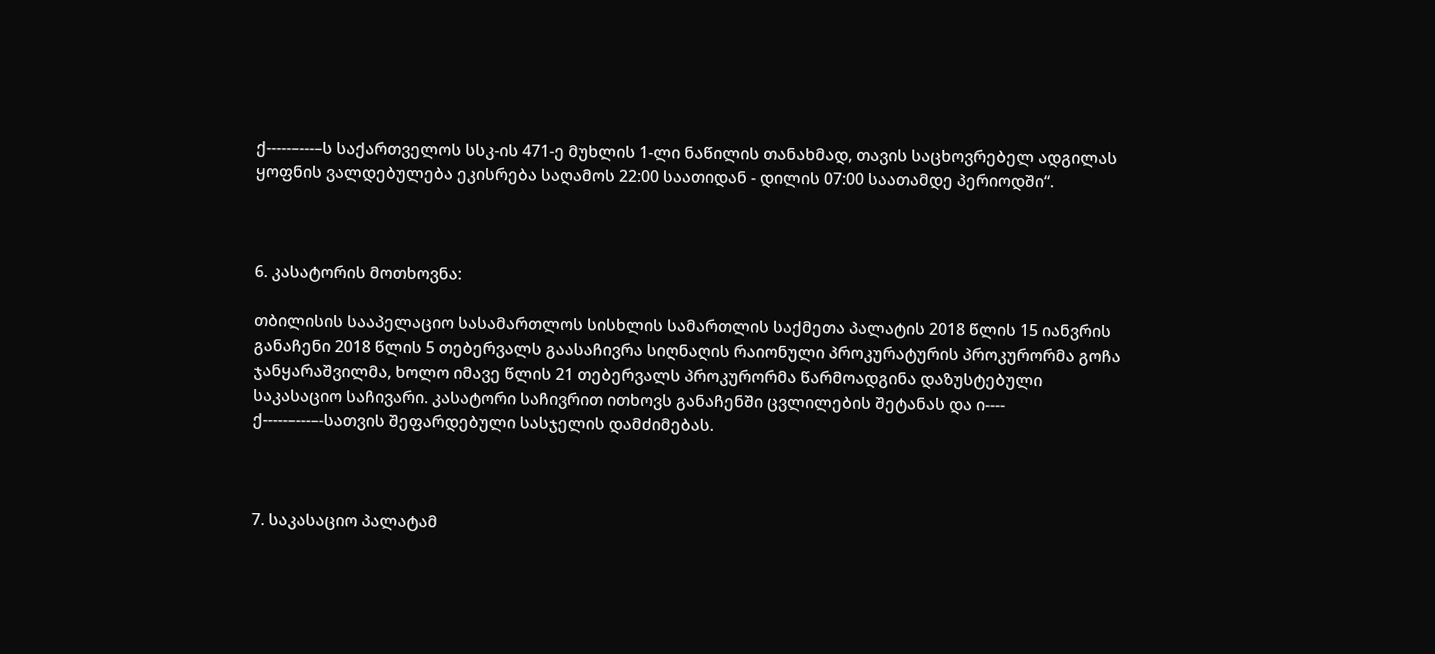ქ-----–---–ს საქართველოს სსკ-ის 471-ე მუხლის 1-ლი ნაწილის თანახმად, თავის საცხოვრებელ ადგილას ყოფნის ვალდებულება ეკისრება საღამოს 22:00 საათიდან - დილის 07:00 საათამდე პერიოდში“.



6. კასატორის მოთხოვნა:

თბილისის სააპელაციო სასამართლოს სისხლის სამართლის საქმეთა პალატის 2018 წლის 15 იანვრის განაჩენი 2018 წლის 5 თებერვალს გაასაჩივრა სიღნაღის რაიონული პროკურატურის პროკურორმა გოჩა ჯანყარაშვილმა, ხოლო იმავე წლის 21 თებერვალს პროკურორმა წარმოადგინა დაზუსტებული საკასაციო საჩივარი. კასატორი საჩივრით ითხოვს განაჩენში ცვლილების შეტანას და ი---- ქ-----–---–-სათვის შეფარდებული სასჯელის დამძიმებას.



7. საკასაციო პალატამ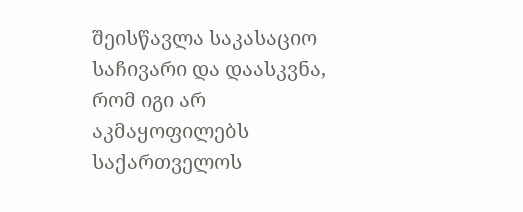შეისწავლა საკასაციო საჩივარი და დაასკვნა, რომ იგი არ აკმაყოფილებს საქართველოს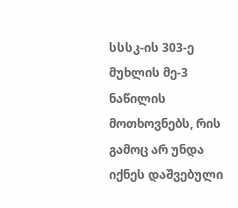სსსკ-ის 303-ე მუხლის მე-3 ნაწილის მოთხოვნებს, რის გამოც არ უნდა იქნეს დაშვებული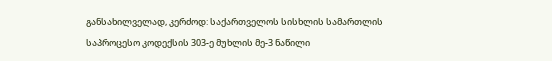განსახილველად, კერძოდ: საქართველოს სისხლის სამართლის საპროცესო კოდექსის 303-ე მუხლის მე-3 ნაწილი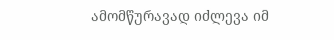ამომწურავად იძლევა იმ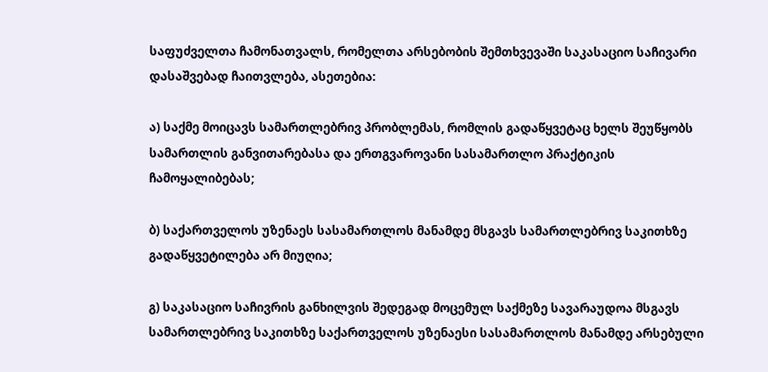საფუძველთა ჩამონათვალს, რომელთა არსებობის შემთხვევაში საკასაციო საჩივარი დასაშვებად ჩაითვლება, ასეთებია:

ა) საქმე მოიცავს სამართლებრივ პრობლემას, რომლის გადაწყვეტაც ხელს შეუწყობს სამართლის განვითარებასა და ერთგვაროვანი სასამართლო პრაქტიკის ჩამოყალიბებას;

ბ) საქართველოს უზენაეს სასამართლოს მანამდე მსგავს სამართლებრივ საკითხზე გადაწყვეტილება არ მიუღია;

გ) საკასაციო საჩივრის განხილვის შედეგად მოცემულ საქმეზე სავარაუდოა მსგავს სამართლებრივ საკითხზე საქართველოს უზენაესი სასამართლოს მანამდე არსებული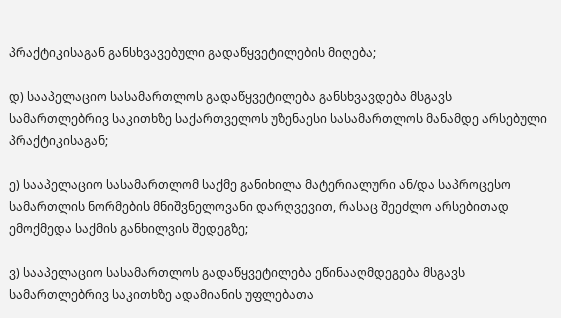პრაქტიკისაგან განსხვავებული გადაწყვეტილების მიღება;

დ) სააპელაციო სასამართლოს გადაწყვეტილება განსხვავდება მსგავს სამართლებრივ საკითხზე საქართველოს უზენაესი სასამართლოს მანამდე არსებული პრაქტიკისაგან;

ე) სააპელაციო სასამართლომ საქმე განიხილა მატერიალური ან/და საპროცესო სამართლის ნორმების მნიშვნელოვანი დარღვევით, რასაც შეეძლო არსებითად ემოქმედა საქმის განხილვის შედეგზე;

ვ) სააპელაციო სასამართლოს გადაწყვეტილება ეწინააღმდეგება მსგავს სამართლებრივ საკითხზე ადამიანის უფლებათა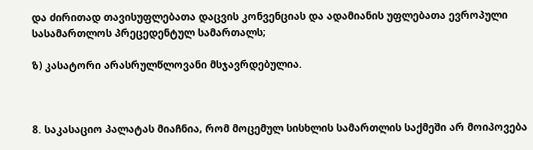და ძირითად თავისუფლებათა დაცვის კონვენციას და ადამიანის უფლებათა ევროპული სასამართლოს პრეცედენტულ სამართალს;

ზ) კასატორი არასრულწლოვანი მსჯავრდებულია.



8. საკასაციო პალატას მიაჩნია, რომ მოცემულ სისხლის სამართლის საქმეში არ მოიპოვება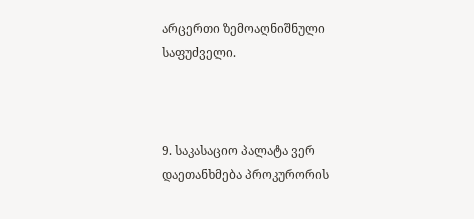არცერთი ზემოაღნიშნული საფუძველი.



9. საკასაციო პალატა ვერ დაეთანხმება პროკურორის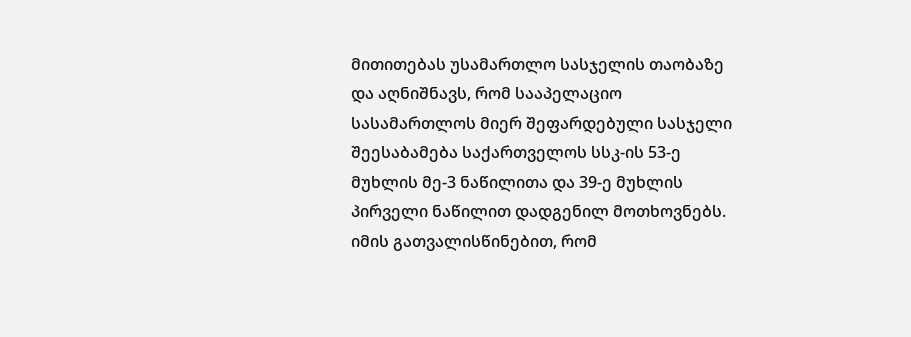მითითებას უსამართლო სასჯელის თაობაზე და აღნიშნავს, რომ სააპელაციო სასამართლოს მიერ შეფარდებული სასჯელი შეესაბამება საქართველოს სსკ-ის 53-ე მუხლის მე-3 ნაწილითა და 39-ე მუხლის პირველი ნაწილით დადგენილ მოთხოვნებს. იმის გათვალისწინებით, რომ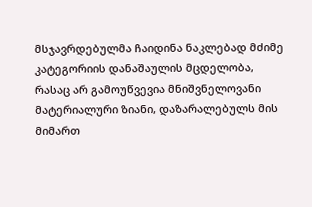მსჯავრდებულმა ჩაიდინა ნაკლებად მძიმე კატეგორიის დანაშაულის მცდელობა, რასაც არ გამოუწვევია მნიშვნელოვანი მატერიალური ზიანი, დაზარალებულს მის მიმართ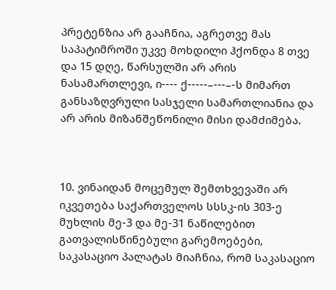პრეტენზია არ გააჩნია, აგრეთვე მას საპატიმროში უკვე მოხდილი ჰქონდა 8 თვე და 15 დღე, წარსულში არ არის ნასამართლევი, ი---- ქ-----–---–-ს მიმართ განსაზღვრული სასჯელი სამართლიანია და არ არის მიზანშეწონილი მისი დამძიმება.



10. ვინაიდან მოცემულ შემთხვევაში არ იკვეთება საქართველოს სსსკ-ის 303-ე მუხლის მე-3 და მე-31 ნაწილებით გათვალისწინებული გარემოებები, საკასაციო პალატას მიაჩნია, რომ საკასაციო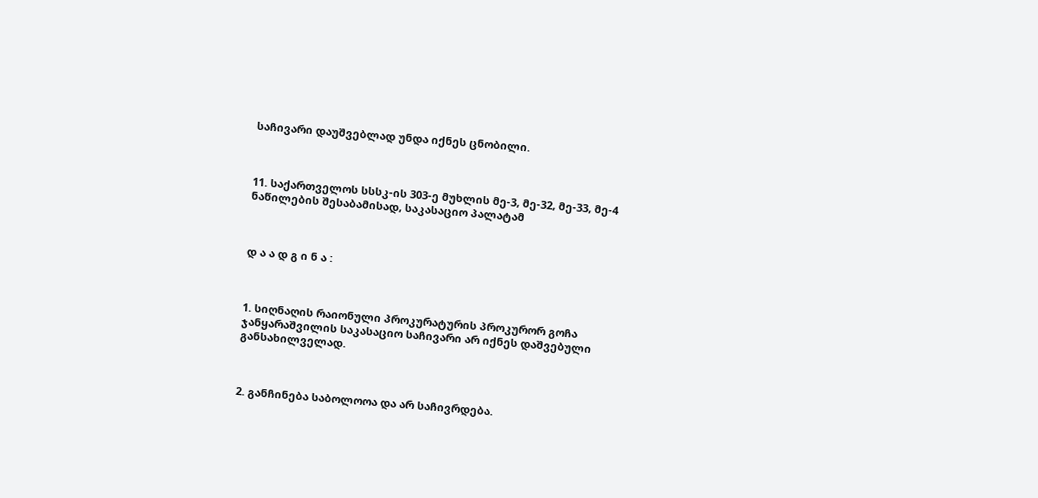საჩივარი დაუშვებლად უნდა იქნეს ცნობილი.



11. საქართველოს სსსკ-ის 303-ე მუხლის მე-3, მე-32, მე-33, მე-4 ნაწილების შესაბამისად, საკასაციო პალატამ



დ ა ა დ გ ი ნ ა :



1. სიღნაღის რაიონული პროკურატურის პროკურორ გოჩა ჯანყარაშვილის საკასაციო საჩივარი არ იქნეს დაშვებული განსახილველად.



2. განჩინება საბოლოოა და არ საჩივრდება.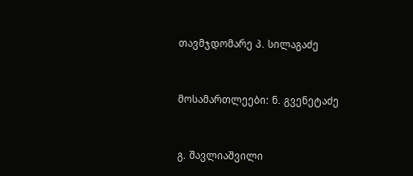თავმჯდომარე პ. სილაგაძე



მოსამართლეები: ნ. გვენეტაძე



გ. შავლიაშვილი